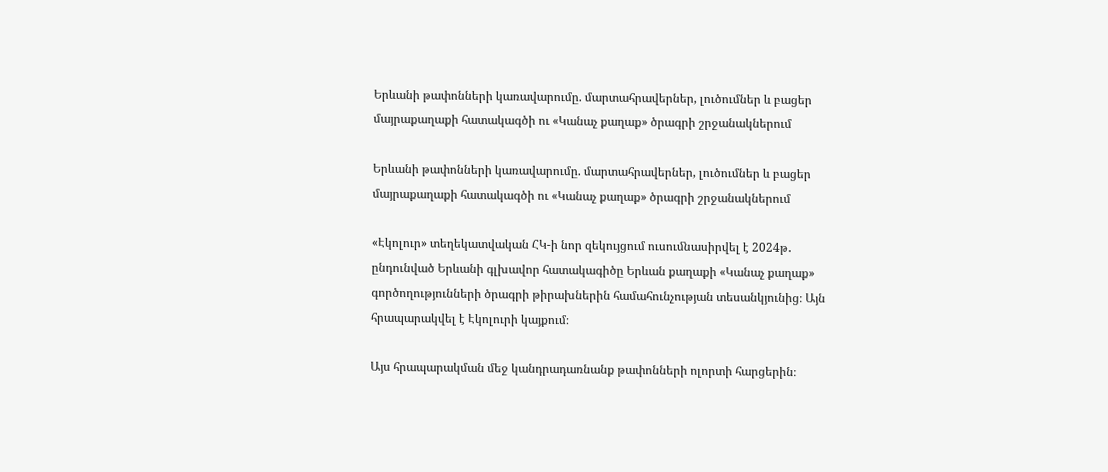Երևանի թափոնների կառավարումը. մարտահրավերներ, լուծումներ և բացեր մայրաքաղաքի հատակագծի ու «Կանաչ քաղաք» ծրագրի շրջանակներում

Երևանի թափոնների կառավարումը. մարտահրավերներ, լուծումներ և բացեր մայրաքաղաքի հատակագծի ու «Կանաչ քաղաք» ծրագրի շրջանակներում

«Էկոլուր» տեղեկատվական ՀԿ-ի նոր զեկույցում ուսուﬓասիրվել է 2024թ․ ընդունված Երևանի գլխավոր հատակագիծը Երևան քաղաքի «Կանաչ քաղաք» գործողությունների ծրագրի թիրախներին համահունչության տեսանկյունից։ Այն հրապարակվել է Էկոլուրի կայքում։

Այս հրապարակման մեջ կանդրադառնանք թափոնների ոլորտի հարցերին։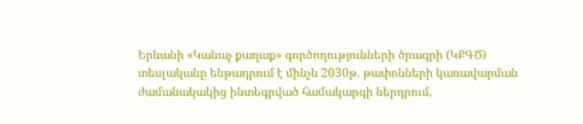Երևանի «Կանաչ քաղաք» գործողությունների ծրագրի (ԿՔԳԾ) տեսլականը ենթադրում է մինչև 2030թ. թափոնների կառավարման ժամանակակից ինտեգրված համակարգի ներդրում,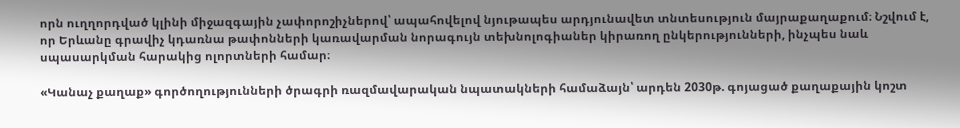որն ուղղորդված կլինի միջազգային չափորոշիչներով՝ ապահովելով նյութապես արդյունավետ տնտեսություն մայրաքաղաքում։ Նշվում է, որ Երևանը գրավիչ կդառնա թափոնների կառավարման նորագույն տեխնոլոգիաներ կիրառող ընկերությունների, ինչպես նաև սպասարկման հարակից ոլորտների համար։

«Կանաչ քաղաք» գործողությունների ծրագրի ռազմավարական նպատակների համաձայն՝ արդեն 2030թ. գոյացած քաղաքային կոշտ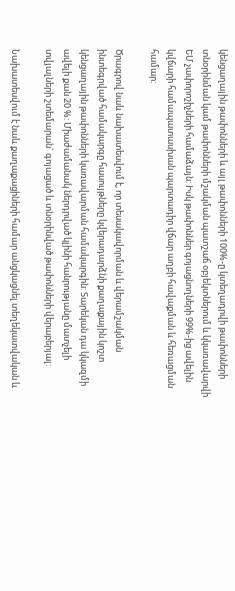կենցաղային թափոնների և այլ թափոնների 100%-ը կտեղադրվի թափոնների տնօրինման կամ թափոնների մշակման պատշաճ օբյեկտներում և կկառավարվի ԵՄ չափորոշիչների համաձայն: Իսկ թափոններ գոյացնողների 99%-ից ավելին կվճարի համապատասխան պարտադիր վճար աղբի հավաքման և հեռացման համար:

Ծրագրով նաև նախատեսվում է, որ տեսակավորման և վերամշակման ինտեգրված համակարգը հասույթները կվերադարձնի քաղաքային կոշտ կենցաղային թափոնների կառավարման համակարգին: Տարեկան դա կկազմի ավելի քան 20 %: Միաժամանակ ներդրված կլինի հանրությանը մատչելի տվյալների շտեմարան` գոյացած և տնօրինված թափոնների վերաբերյալ:

Նախատեսվում է նաև քաղաքացիների համար անցկացնել տեղեկատվական և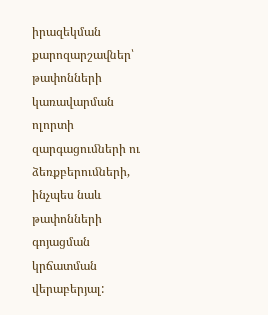իրազեկման քարոզարշաﬖեր՝ թափոնների կառավարման ոլորտի զարգացուﬓերի ու ձեռքբերուﬓերի, ինչպես նաև թափոնների գոյացման կրճատման վերաբերյալ: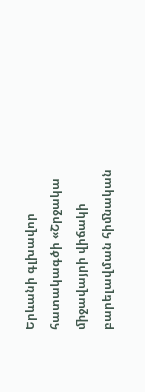Երևանի գլխավոր հատակագծի «Շրջակա ﬕջավայրի վիճակի բարելավման հիﬓական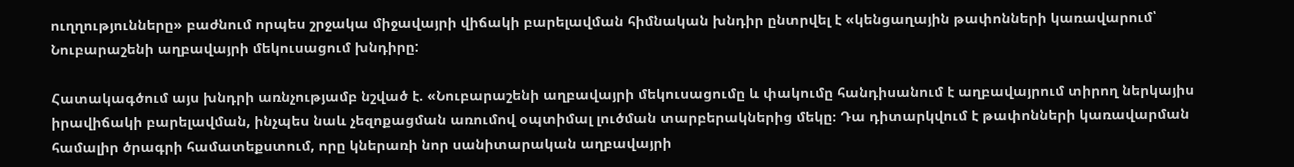ուղղությունները» բաժնում որպես շրջակա միջավայրի վիճակի բարելավման հիմնական խնդիր ընտրվել է «կենցաղային թափոնների կառավարում՝ Նուբարաշենի աղբավայրի մեկուսացում խնդիրը:

Հատակագծում այս խնդրի առնչությամբ նշված է. «Նուբարաշենի աղբավայրի մեկուսացումը և փակումը հանդիսանում է աղբավայրում տիրող ներկայիս իրավիճակի բարելավման, ինչպես նաև չեզոքացման առումով օպտիմալ լուծման տարբերակներից մեկը։ Դա դիտարկվում է թափոնների կառավարման համալիր ծրագրի համատեքստում, որը կներառի նոր սանիտարական աղբավայրի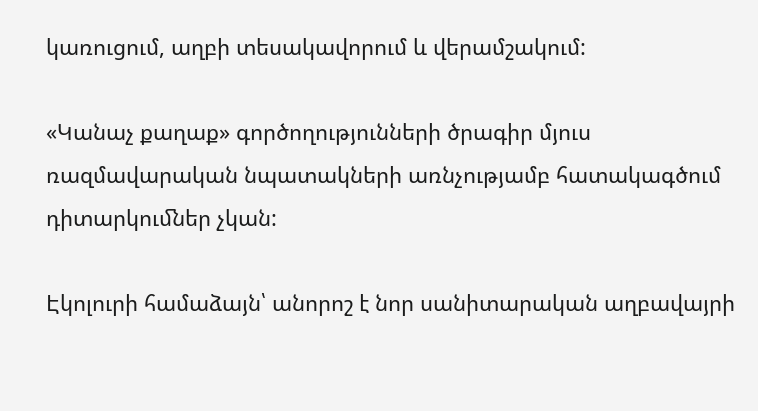կառուցում, աղբի տեսակավորում և վերամշակում:

«Կանաչ քաղաք» գործողությունների ծրագիր մյուս ռազմավարական նպատակների առնչությամբ հատակագծում դիտարկուﬓեր չկան:

Էկոլուրի համաձայն՝ անորոշ է նոր սանիտարական աղբավայրի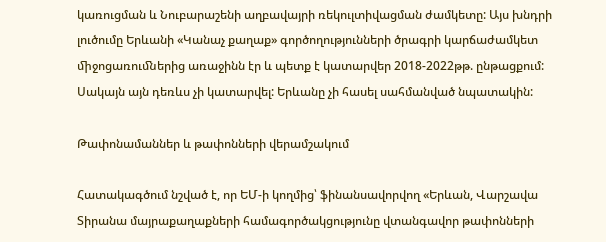կառուցման և Նուբարաշենի աղբավայրի ռեկուլտիվացման ժամկետը: Այս խնդրի լուծումը Երևանի «Կանաչ քաղաք» գործողությունների ծրագրի կարճաժամկետ ﬕջոցառուﬓերից առաջինն էր և պետք է կատարվեր 2018-2022թթ. ընթացքում: Սակայն այն դեռևս չի կատարվել: Երևանը չի հասել սահմանված նպատակին:

Թափոնամաններ և թափոնների վերամշակում

Հատակագծում նշված է, որ ԵՄ-ի կողմից՝ ֆինանսավորվող «Երևան, Վարշավա Տիրանա մայրաքաղաքների համագործակցությունը վտանգավոր թափոնների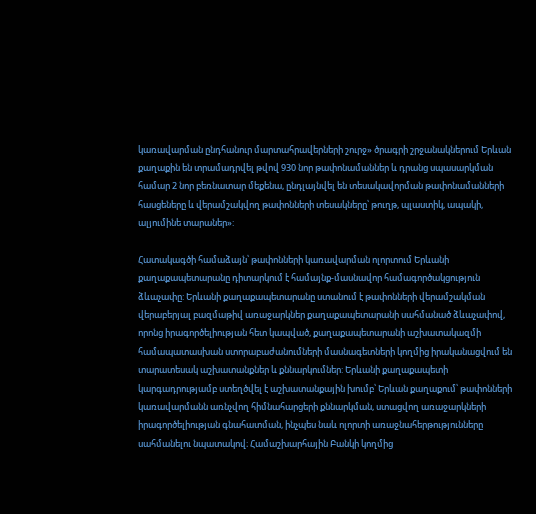կառավարման ընդհանուր մարտահրավերների շուրջ» ծրագրի շրջանակներում Երևան քաղաքին են տրամադրվել թվով 930 նոր թափոնամաններ և դրանց սպասարկման համար 2 նոր բեռնատար մեքենա, ընդլայնվել են տեսակավորման թափոնամանների հասցեները և վերամշակվող թափոնների տեսակները՝ թուղթ, պլաստիկ, ապակի, ալյումինե տարաներ»:

Հատակագծի համաձայն՝ թափոնների կառավարման ոլորտում Երևանի քաղաքապետարանը դիտարկում է համայնք-մասնավոր համագործակցություն ձևաչափը: Երևանի քաղաքապետարանը ստանում է թափոնների վերամշակման վերաբերյալ բազմաթիվ առաջարկներ քաղաքապետարանի սահմանած ձևաչափով, որոնց իրագործելիության հետ կապված, քաղաքապետարանի աշխատակազմի համապատասխան ստորաբաժանումների մասնագետների կողմից իրականացվում են տարատեսակ աշխատանքներ և քննարկումներ: Երևանի քաղաքապետի կարգադրությամբ ստեղծվել է աշխատանքային խումբ՝ Երևան քաղաքում՝ թափոնների կառավարմանն առնչվող հիմնահարցերի քննարկման, ստացվող առաջարկների իրագործելիության գնահատման, ինչպես նաև ոլորտի առաջնահերթությունները սահմանելու նպատակով։ Համաշխարհային Բանկի կողմից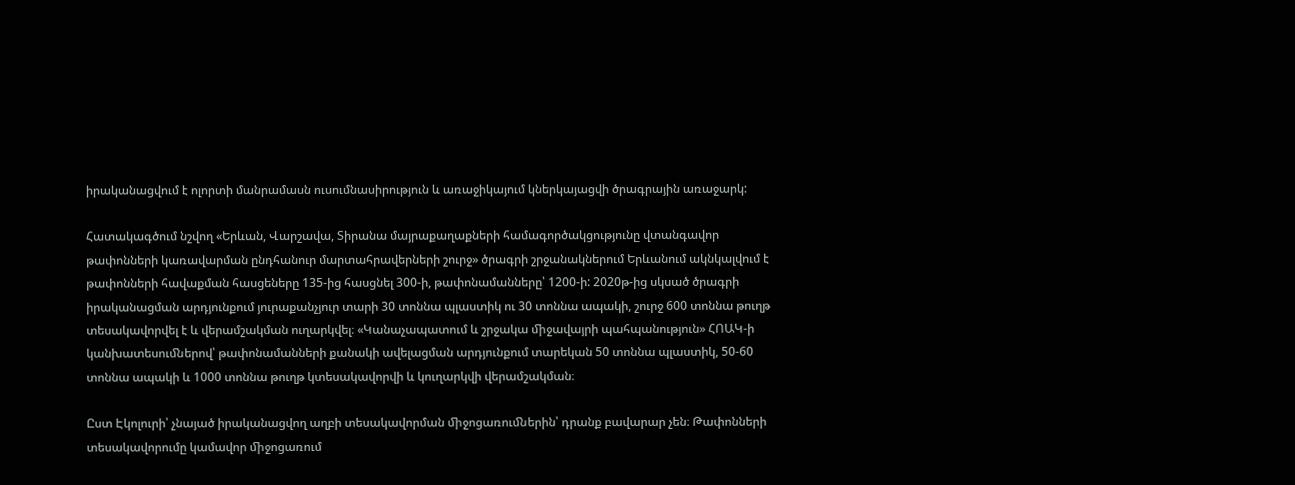իրականացվում է ոլորտի մանրամասն ուսումնասիրություն և առաջիկայում կներկայացվի ծրագրային առաջարկ:

Հատակագծում նշվող «Երևան, Վարշավա, Տիրանա մայրաքաղաքների համագործակցությունը վտանգավոր թափոնների կառավարման ընդհանուր մարտահրավերների շուրջ» ծրագրի շրջանակներում Երևանում ակնկալվում է թափոնների հավաքման հասցեները 135-ից հասցնել 300-ի, թափոնամանները՝ 1200-ի: 2020թ-ից սկսած ծրագրի իրականացման արդյունքում յուրաքանչյուր տարի 30 տոննա պլաստիկ ու 30 տոննա ապակի, շուրջ 600 տոննա թուղթ տեսակավորվել է և վերամշակման ուղարկվել։ «Կանաչապատում և շրջակա ﬕջավայրի պահպանություն» ՀՈԱԿ-ի կանխատեսուﬓերով՝ թափոնամանների քանակի ավելացման արդյունքում տարեկան 50 տոննա պլաստիկ, 50-60 տոննա ապակի և 1000 տոննա թուղթ կտեսակավորվի և կուղարկվի վերամշակման։

Ըստ Էկոլուրի՝ չնայած իրականացվող աղբի տեսակավորման ﬕջոցառուﬓերին՝ դրանք բավարար չեն։ Թափոնների տեսակավորումը կամավոր ﬕջոցառում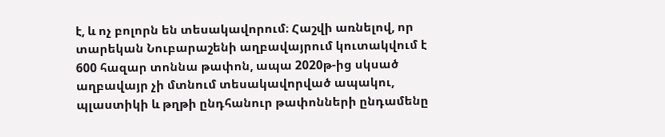է, և ոչ բոլորն են տեսակավորում։ Հաշվի առնելով, որ տարեկան Նուբարաշենի աղբավայրում կուտակվում է 600 հազար տոննա թափոն, ապա 2020թ-ից սկսած աղբավայր չի մտնում տեսակավորված ապակու, պլաստիկի և թղթի ընդհանուր թափոնների ընդամենը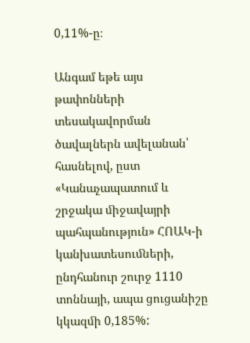0,11%-ը։

Անգամ եթե այս թափոնների տեսակավորման ծավալներն ավելանան՝ հասնելով, ըստ «Կանաչապատում և շրջակա ﬕջավայրի պահպանություն» ՀՈԱԿ-ի կանխատեսուﬓերի, ընդհանուր շուրջ 1110 տոննայի, ապա ցուցանիշը կկազﬕ 0,185%: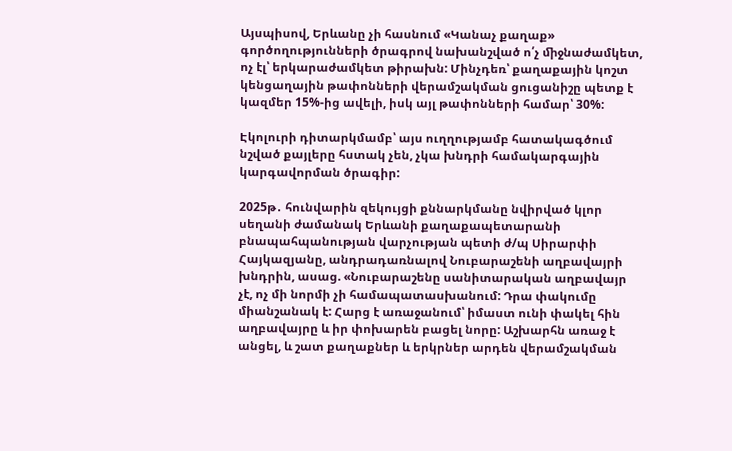Այսպիսով, Երևանը չի հասնում «Կանաչ քաղաք» գործողությունների ծրագրով նախանշված ո՛չ ﬕջնաժամկետ, ոչ էլ՝ երկարաժամկետ թիրախն: Մինչդեռ՝ քաղաքային կոշտ կենցաղային թափոնների վերամշակման ցուցանիշը պետք է կազմեր 15%-ից ավելի, իսկ այլ թափոնների համար՝ 30%:

Էկոլուրի դիտարկմամբ՝ այս ուղղությամբ հատակագծում նշված քայլերը հստակ չեն, չկա խնդրի համակարգային կարգավորման ծրագիր:

2025թ․ հունվարին զեկույցի քննարկմանը նվիրված կլոր սեղանի ժամանակ Երևանի քաղաքապետարանի բնապահպանության վարչության պետի ժ/պ Սիրարփի Հայկազյանը, անդրադառնալով Նուբարաշենի աղբավայրի խնդրին, ասաց. «Նուբարաշենը սանիտարական աղբավայր չէ, ոչ մի նորմի չի համապատասխանում: Դրա փակումը միանշանակ է: Հարց է առաջանում՝ իմաստ ունի փակել հին աղբավայրը և իր փոխարեն բացել նորը: Աշխարհն առաջ է անցել, և շատ քաղաքներ և երկրներ արդեն վերամշակման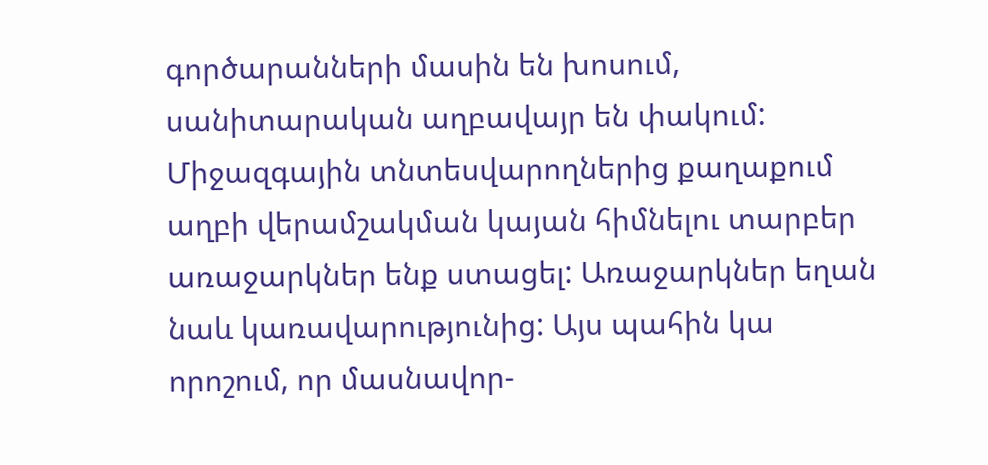գործարանների մասին են խոսում, սանիտարական աղբավայր են փակում: Միջազգային տնտեսվարողներից քաղաքում աղբի վերամշակման կայան հիմնելու տարբեր առաջարկներ ենք ստացել: Առաջարկներ եղան նաև կառավարությունից: Այս պահին կա որոշում, որ մասնավոր-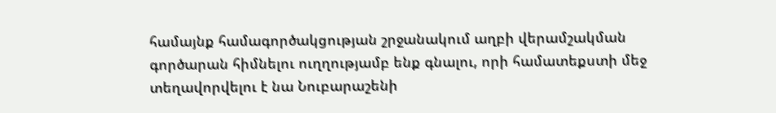համայնք համագործակցության շրջանակում աղբի վերամշակման գործարան հիմնելու ուղղությամբ ենք գնալու, որի համատեքստի մեջ տեղավորվելու է նա Նուբարաշենի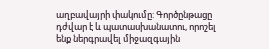աղբավայրի փակումը: Գործընթացը դժվար է և պատասխանատու, որոշել ենք ներգրավել միջազգային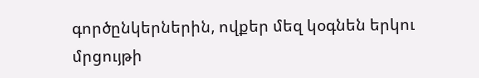գործընկերներին, ովքեր մեզ կօգնեն երկու մրցույթի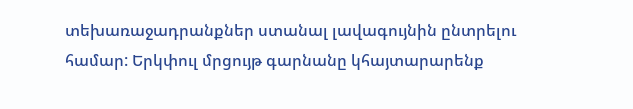տեխառաջադրանքներ ստանալ լավագույնին ընտրելու համար: Երկփուլ մրցույթ գարնանը կհայտարարենք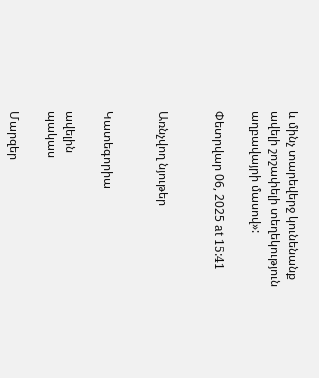և մինչ տարեվերջ կունենանք ավելի շոշափելի տեղեկություն աղբավայրի մասով»:

Փետրվար 06, 2025 at 15:41


Առնչվող նյութեր


Կատեգորիա

ավելին
պակաս

Մարզեր